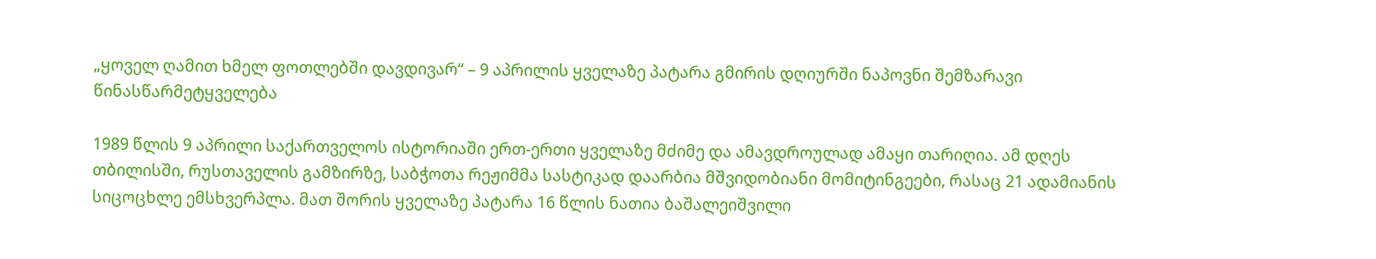„ყოველ ღამით ხმელ ფოთლებში დავდივარ“ – 9 აპრილის ყველაზე პატარა გმირის დღიურში ნაპოვნი შემზარავი წინასწარმეტყველება

1989 წლის 9 აპრილი საქართველოს ისტორიაში ერთ-ერთი ყველაზე მძიმე და ამავდროულად ამაყი თარიღია. ამ დღეს თბილისში, რუსთაველის გამზირზე, საბჭოთა რეჟიმმა სასტიკად დაარბია მშვიდობიანი მომიტინგეები, რასაც 21 ადამიანის სიცოცხლე ემსხვერპლა. მათ შორის ყველაზე პატარა 16 წლის ნათია ბაშალეიშვილი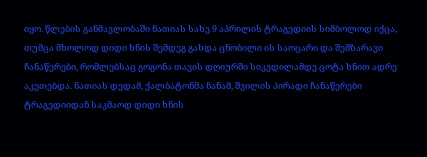იყო. წლების განმავლობაში ნათიას სახე 9 აპრილის ტრაგედიის სიმბოლოდ იქცა, თუმცა მხოლოდ დიდი ხნის შემდეგ გახდა ცნობილი ის საოცარი და შემზარავი ჩანაწერები, რომლებსაც გოგონა თავის დღიურში სიკვდილამდე ცოტა ხნით ადრე აკეთებდა. ნათიას დედამ, ქალბატონმა ნანამ, შვილის პირადი ჩანაწერები ტრაგედიიდან საკმაოდ დიდი ხნის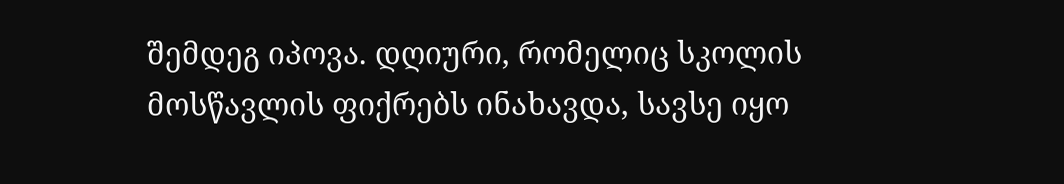შემდეგ იპოვა. დღიური, რომელიც სკოლის მოსწავლის ფიქრებს ინახავდა, სავსე იყო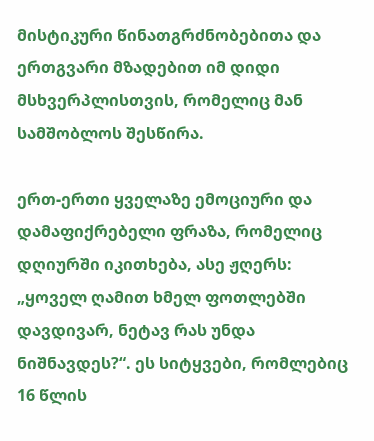მისტიკური წინათგრძნობებითა და ერთგვარი მზადებით იმ დიდი მსხვერპლისთვის, რომელიც მან სამშობლოს შესწირა.

ერთ-ერთი ყველაზე ემოციური და დამაფიქრებელი ფრაზა, რომელიც დღიურში იკითხება, ასე ჟღერს: „ყოველ ღამით ხმელ ფოთლებში დავდივარ, ნეტავ რას უნდა ნიშნავდეს?“. ეს სიტყვები, რომლებიც 16 წლის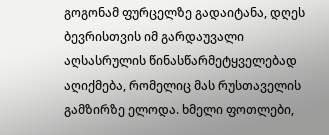გოგონამ ფურცელზე გადაიტანა, დღეს ბევრისთვის იმ გარდაუვალი აღსასრულის წინასწარმეტყველებად აღიქმება, რომელიც მას რუსთაველის გამზირზე ელოდა. ხმელი ფოთლები,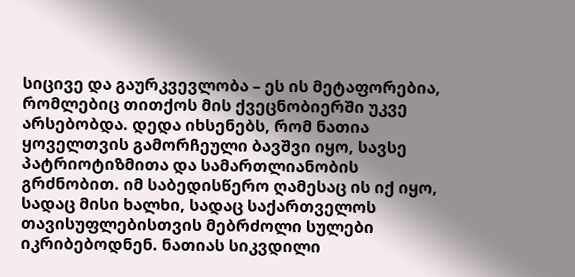სიცივე და გაურკვევლობა – ეს ის მეტაფორებია, რომლებიც თითქოს მის ქვეცნობიერში უკვე არსებობდა. დედა იხსენებს, რომ ნათია ყოველთვის გამორჩეული ბავშვი იყო, სავსე პატრიოტიზმითა და სამართლიანობის გრძნობით. იმ საბედისწერო ღამესაც ის იქ იყო, სადაც მისი ხალხი, სადაც საქართველოს თავისუფლებისთვის მებრძოლი სულები იკრიბებოდნენ. ნათიას სიკვდილი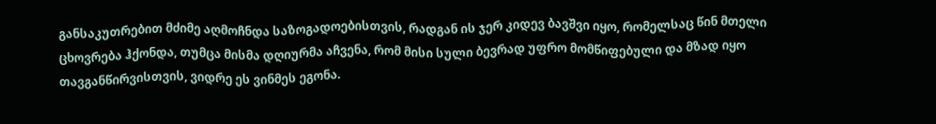განსაკუთრებით მძიმე აღმოჩნდა საზოგადოებისთვის, რადგან ის ჯერ კიდევ ბავშვი იყო, რომელსაც წინ მთელი ცხოვრება ჰქონდა, თუმცა მისმა დღიურმა აჩვენა, რომ მისი სული ბევრად უფრო მომწიფებული და მზად იყო თავგანწირვისთვის, ვიდრე ეს ვინმეს ეგონა.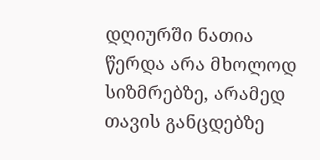დღიურში ნათია წერდა არა მხოლოდ სიზმრებზე, არამედ თავის განცდებზე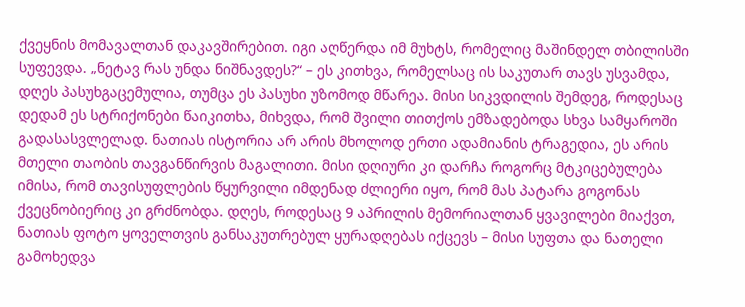ქვეყნის მომავალთან დაკავშირებით. იგი აღწერდა იმ მუხტს, რომელიც მაშინდელ თბილისში სუფევდა. „ნეტავ რას უნდა ნიშნავდეს?“ – ეს კითხვა, რომელსაც ის საკუთარ თავს უსვამდა, დღეს პასუხგაცემულია, თუმცა ეს პასუხი უზომოდ მწარეა. მისი სიკვდილის შემდეგ, როდესაც დედამ ეს სტრიქონები წაიკითხა, მიხვდა, რომ შვილი თითქოს ემზადებოდა სხვა სამყაროში გადასასვლელად. ნათიას ისტორია არ არის მხოლოდ ერთი ადამიანის ტრაგედია, ეს არის მთელი თაობის თავგანწირვის მაგალითი. მისი დღიური კი დარჩა როგორც მტკიცებულება იმისა, რომ თავისუფლების წყურვილი იმდენად ძლიერი იყო, რომ მას პატარა გოგონას ქვეცნობიერიც კი გრძნობდა. დღეს, როდესაც 9 აპრილის მემორიალთან ყვავილები მიაქვთ, ნათიას ფოტო ყოველთვის განსაკუთრებულ ყურადღებას იქცევს – მისი სუფთა და ნათელი გამოხედვა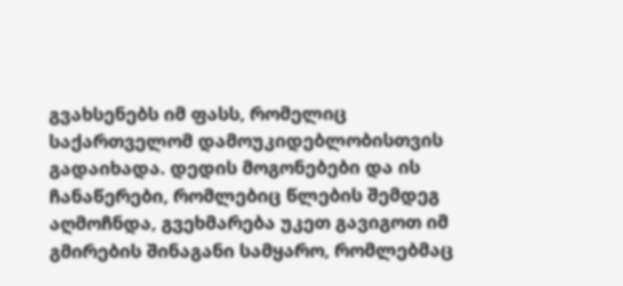გვახსენებს იმ ფასს, რომელიც საქართველომ დამოუკიდებლობისთვის გადაიხადა. დედის მოგონებები და ის ჩანაწერები, რომლებიც წლების შემდეგ აღმოჩნდა, გვეხმარება უკეთ გავიგოთ იმ გმირების შინაგანი სამყარო, რომლებმაც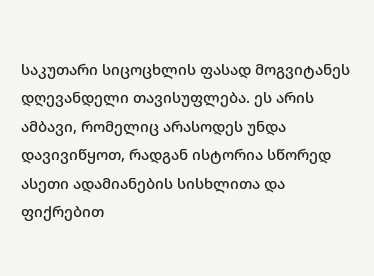საკუთარი სიცოცხლის ფასად მოგვიტანეს დღევანდელი თავისუფლება. ეს არის ამბავი, რომელიც არასოდეს უნდა დავივიწყოთ, რადგან ისტორია სწორედ ასეთი ადამიანების სისხლითა და ფიქრებით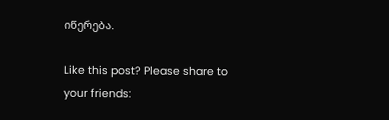იწერება.

Like this post? Please share to your friends: